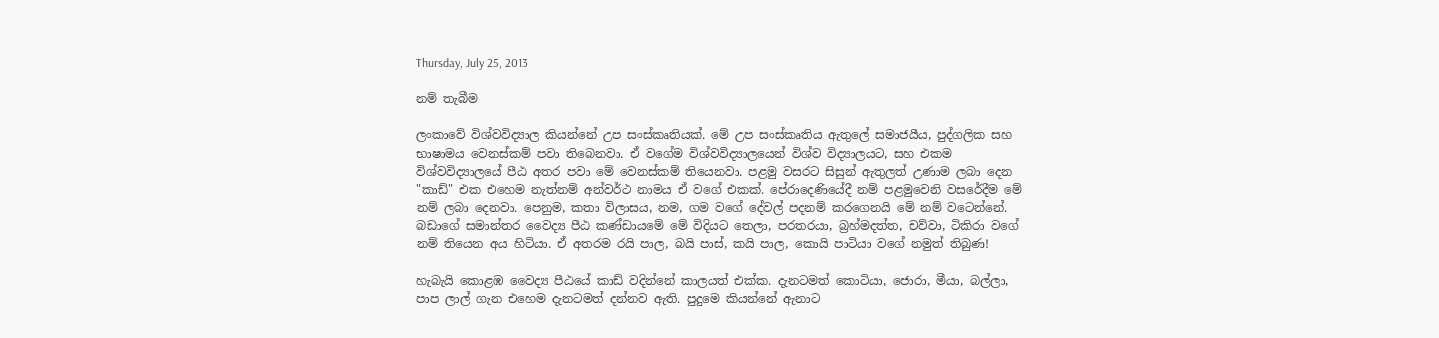Thursday, July 25, 2013

නම් තැබීම

ලංකාවේ විශ්වවිද්‍යාල කියන්නේ උප සංස්කෘතියක්. මේ උප සංස්කෘතිය ඇතුලේ සමාජයීය, පුද්ගලික සහ භාෂාමය වෙනස්කම් පවා තිබෙනවා. ඒ වගේම විශ්වවිද්‍යාලයෙන් විශ්ව විද්‍යාලයට, සහ එකම විශ්වවිද්‍යාලයේ පීඨ අතර පවා මේ වෙනස්කම් තියෙනවා. පළමු වසරට සිසුන් ඇතුලත් උණාම ලබා දෙන "කාඩ්" එක එහෙම නැත්නම් අන්වර්ථ නාමය ඒ වගේ එකක්. පේරාදෙණියේදී නම් පළමුවෙනි වසරේදීම මේ නම් ලබා දෙනවා. පෙනුම, කතා විලාසය, නම, ගම වගේ දේවල් පදනම් කරගෙනයි මේ නම් වටෙන්නේ. බඩාගේ සමාන්තර වෛද්‍ය පීඨ කණ්ඩායමේ මේ විදියට තෙලා, පරතරයා, බ්‍රහ්මදත්ත, චව්වා, ටිකිරා වගේ නම් තියෙන අය හිටියා. ඒ අතරම රයි පාල, බයි පාස්, කයි පාල, කොයි පාටියා වගේ නමුත් තිබුණ!

හැබැයි කොළඹ වෛද්‍ය පීඨයේ කාඩ් වදින්නේ කාලයත් එක්ක. දැනටමත් කොටියා, ජොරා, මීයා, බල්ලා, පාප ලාල් ගැන එහෙම දැනටමත් දන්නව ඇති. පුදුමෙ කියන්නේ ඇනාට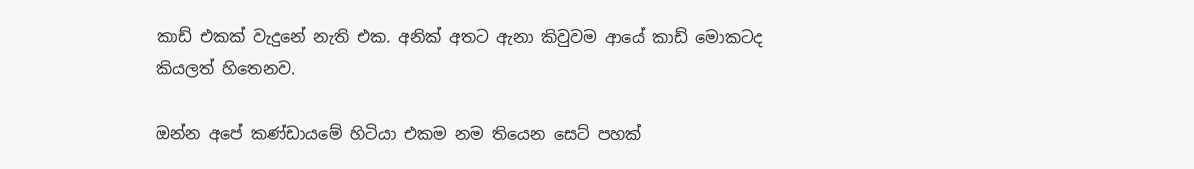කාඩ් එකක් වැදුනේ නැති එක. අනික් අතට ඇනා කිවුවම ආයේ කාඩ් මොකටද කියලත් හිතෙනව.

ඔන්න අපේ කණ්ඩායමේ හිටියා එකම නම තියෙන සෙට් පහක්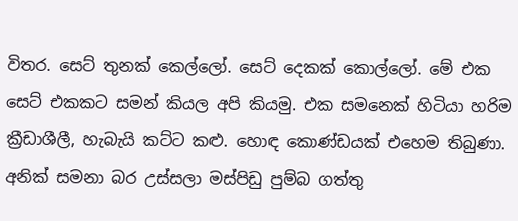විතර. සෙට් තුනක් කෙල්ලෝ. සෙට් දෙකක් කොල්ලෝ. මේ එක සෙට් එකකට සමන් කියල අපි කියමු. එක සමනෙක් හිටියා හරිම ක්‍රීඩාශීලී, හැබැයි කට්ට කළු. හොඳ කොණ්ඩයක් එහෙම තිබුණා. අනික් සමනා බර උස්සලා මස්පිඩු පුම්බ ගත්තු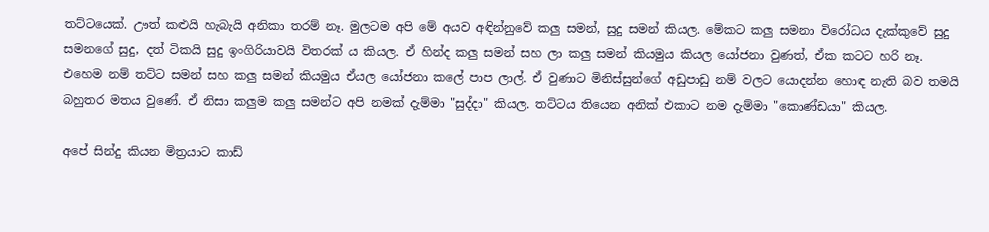තට්ටයෙක්. ඌත් කළුයි හැබැයි අනිකා තරම් නෑ. මුලටම අපි මේ අයව අඳින්නුවේ කලු සමන්, සුදු සමන් කියල. මේකට කලු සමනා විරෝධය දැක්කුවේ සුදු සමනගේ සුදු, දත් ටිකයි සුදු ඉංගිරියාවයි විතරක් ය කියල. ඒ හින්ද කලු සමන් සහ ලා කලු සමන් කියමුය කියල යෝජනා වුණත්, ඒක කටට හරි නෑ. එහෙම නම් තට්ට සමන් සහ කලු සමන් කියමුය ඒයල යෝජනා කලේ පාප ලාල්. ඒ වුණාට මිනිස්සුන්ගේ අඩුපාඩු නම් වලට යොදන්න හොඳ නැති බව තමයි බහුතර මතය වුණේ. ඒ නිසා කලුම කලු සමන්ට අපි නමක් දැම්මා "සුද්දා" කියල. තට්ටය තියෙන අනික් එකාට නම දැම්මා "කොණ්ඩයා" කියල.

අපේ සින්දු කියන මිත්‍රයාට කාඩ්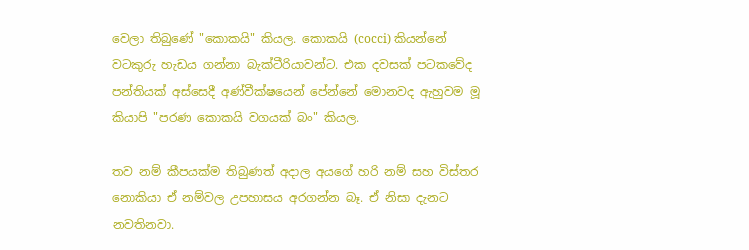වෙලා තිබුණේ "කොකයි" කියල. කොකයි (cocci) කියන්නේ වටකුරු හැඩය ගන්නා බැක්ටීරියාවන්ට. එක දවසක් පටකවේද පන්තියක් අස්සෙදී අණ්වීක්ෂයෙන් පේන්නේ මොනවද ඇහුවම මූ කියාපි "පරණ කොකයි වගයක් බං" කියල.

තව නම් කීපයක්ම තිබුණත් අදාල අයගේ හරි නම් සහ විස්තර නොකියා ඒ නම්වල උපහාසය අරගන්න බෑ. ඒ නිසා දැනට නවතිනවා.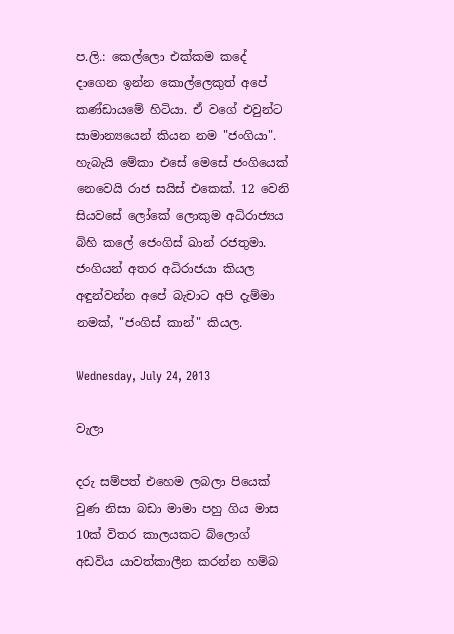ප.ලි.: කෙල්ලො එක්කම කදේ දාගෙන ඉන්න කොල්ලෙකුත් අපේ කණ්ඩායමේ හිටියා. ඒ වගේ එවුන්ට සාමාන්‍යයෙන් කියන නම "ජංගියා". හැබැයි මේකා එසේ මෙසේ ජංගියෙක් නෙවෙයි රාජ සයිස් එකෙක්. 12 වෙනි සියවසේ ලෝකේ ලොකුම අධිරාජ්‍යය බිහි කලේ ජෙංගිස් ඛාන් රජතුමා. ජංගියන් අතර අධිරාජයා කියල අඳුන්වන්න අපේ බැචාට අපි දැම්මා නමක්, "ජංගිස් කාන්" කියල.

Wednesday, July 24, 2013

වැලා

දරු සම්පත් එහෙම ලබලා පියෙක් වුණ නිසා බඩා මාමා පහු ගිය මාස 10ක් විතර කාලයකට බ්ලොග් අඩවිය යාවත්කාලීන කරන්න හම්බ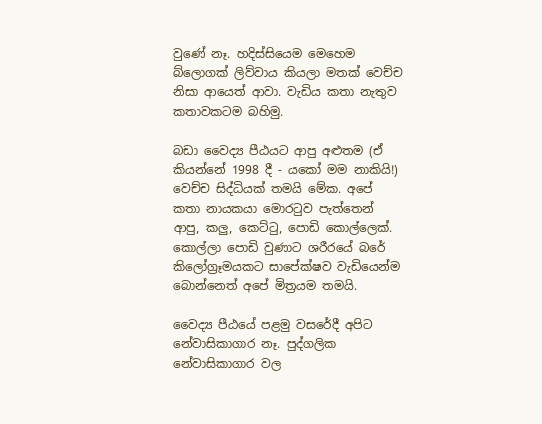වුණේ නෑ. හදිස්සියෙම මෙහෙම බ්ලොගක් ලිව්වාය කියලා මතක් වෙච්ච නිසා ආයෙත් ආවා. වැඩිය කතා නැතුව කතාවකටම බහිමු.

බඩා වෛද්‍ය පීඨයට ආපු අළුතම (ඒ කියන්නේ 1998 දී - යකෝ මම නාකියි!) වෙච්ච සිද්ධියක් තමයි මේක. අපේ කතා නායකයා මොරටුව පැත්තෙන් ආපු, කලු, කෙට්ටු, පොඩි කොල්ලෙක්. කොල්ලා පොඩි වුණාට ශරීරයේ බරේ කිලෝග්‍රෑමයකට සාපේක්ෂව වැඩියෙන්ම බොන්නෙත් අපේ මිත්‍රයම තමයි.

වෛද්‍ය පීඨයේ පළමු වසරේදී අපිට නේවාසිකාගාර නෑ. පුද්ගලික නේවාසිකාගාර වල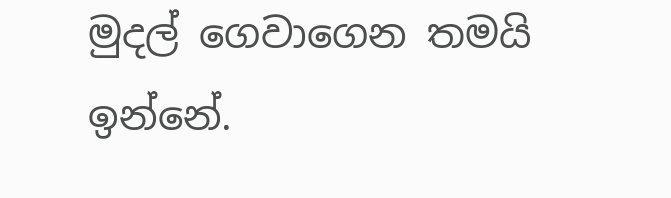මුදල් ගෙවාගෙන තමයි ඉන්නේ.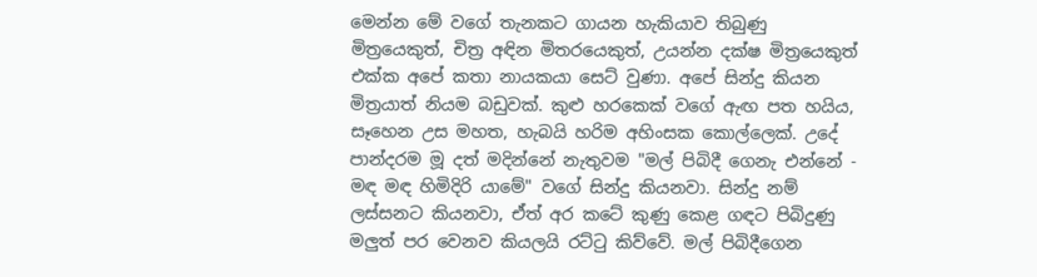මෙන්න මේ වගේ තැනකට ගායන හැකියාව තිබුණු මිත්‍රයෙකුත්, චිත්‍ර අඳින මිතරයෙකුත්, උයන්න දක්ෂ මිත්‍රයෙකුත් එක්ක අපේ කතා නායකයා සෙට් වුණා. අපේ සින්දු කියන මිත්‍රයාත් නියම බඩුවක්. කුළු හරකෙක් වගේ ඇඟ පත හයිය, සෑහෙන උස මහත, හැබයි හරිම අහිංසක කොල්ලෙක්. උදේ පාන්දරම මූ දත් මදින්නේ නැතුවම "මල් පිබිදී ගෙනැ එන්නේ - මඳ මඳ හිමිදිරි යාමේ" වගේ සින්දු කියනවා. සින්දු නම් ලස්සනට කියනවා, ඒත් අර කටේ කුණු කෙළ ගඳට පිබිදුණු මලුත් පර වෙනව කියලයි රට්ටු කිව්වේ. මල් පිබිදීගෙන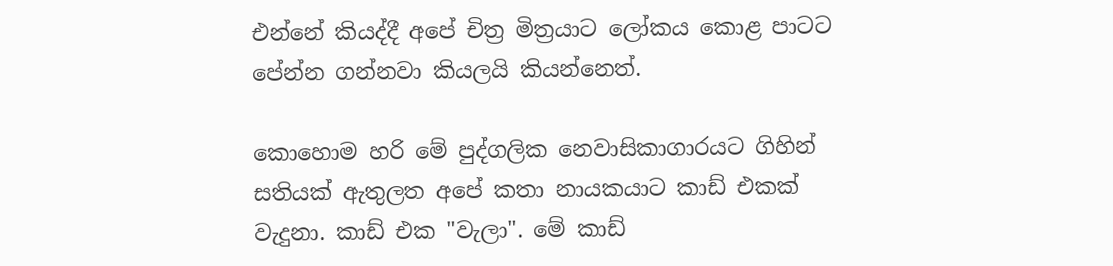එන්නේ කියද්දී අපේ චිත්‍ර මිත්‍රයාට ලෝකය කොළ පාටට පේන්න ගන්නවා කියලයි කියන්නෙත්.

කොහොම හරි මේ පුද්ගලික නෙවාසිකාගාරයට ගිහින් සතියක් ඇතුලත අපේ කතා නායකයාට කාඩ් එකක් වැදුනා. කාඩ් එක "වැලා". මේ කාඩ්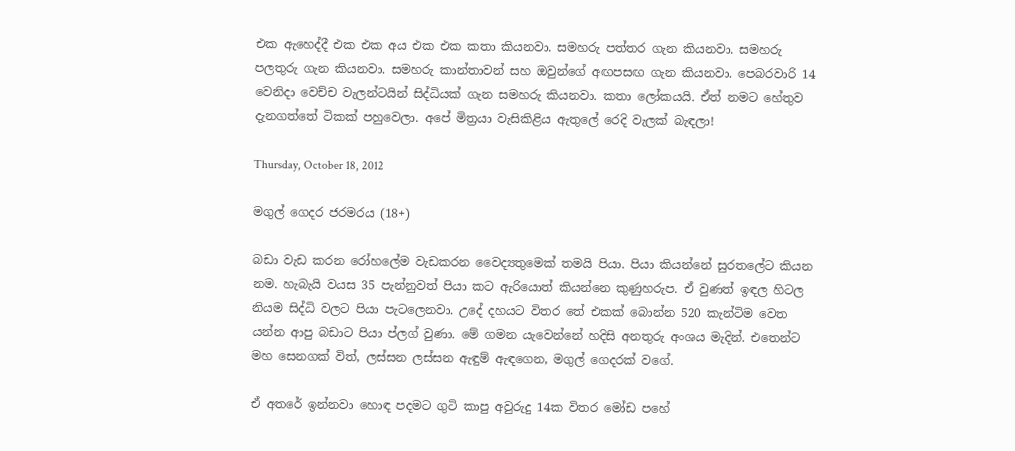එක ඇහෙද්දී එක එක අය එක එක කතා කියනවා. සමහරු පත්තර ගැන කියනවා. සමහරු පලතුරු ගැන කියනවා. සමහරු කාන්තාවන් සහ ඔවුන්ගේ අඟපසඟ ගැන කියනවා. පෙබරවාරි 14 වෙනිදා වෙච්ච වැලන්ටයින් සිද්ධියක් ගැන සමහරු කියනවා. කතා ලෝකයයි. ඒත් නමට හේතුව දැනගත්තේ ටිකක් පහුවෙලා. අපේ මිත්‍රයා වැසිකිළිය ඇතුලේ රෙදි වැලක් බැඳලා!

Thursday, October 18, 2012

මගුල් ගෙදර ජරමරය (18+)

බඩා වැඩ කරන රෝහලේම වැඩකරන වෛද්‍යතුමෙක් තමයි පියා. පියා කියන්නේ සුරතලේට කියන නම. හැබැයි වයස 35 පැන්නුවත් පියා කට ඇරියොත් කියන්නෙ කුණුහරුප. ඒ වුණත් ඉඳල හිටල නියම සිද්ධි වලට පියා පැටලෙනවා. උදේ දහයට විතර තේ එකක් බොන්න 520 කැන්ටිම වෙත යන්න ආපු බඩාට පියා ප්ලග් වුණා. මේ ගමන යැවෙන්නේ හදිසි අනතුරු අංශය මැදින්. එතෙන්ට මහ සෙනගක් විත්, ලස්සන ලස්සන ඇඳුම් ඇඳගෙන, මගුල් ගෙදරක් වගේ.

ඒ අතරේ ඉන්නවා හොඳ පදමට ගුටි කාපු අවුරුදු 14ක විතර මෝඩ පහේ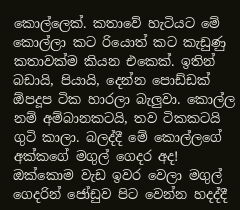කොල්ලෙක්. කතාවේ හැටියට මේ කොල්ලා කට රියොත් කට කැඩුණු කතාවක්ම කියන එකෙක්. ඉතින් බඩායි, පියායි, දෙන්න පොඩ්ඩක් ඕපදූප ටික හාරලා බැලුවා. කොල්ල නම් අම්බානකටයි, තව ටිකකටයි ගුටි කාලා. බලද්දී මේ කොල්ලගේ අක්කගේ මගුල් ගෙදර අද! ඔක්කොම වැඩ ඉවර වෙලා මගුල් ගෙදරින් ජෝඩුව පිට වෙන්න හදද්දී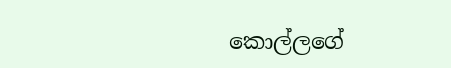කොල්ලගේ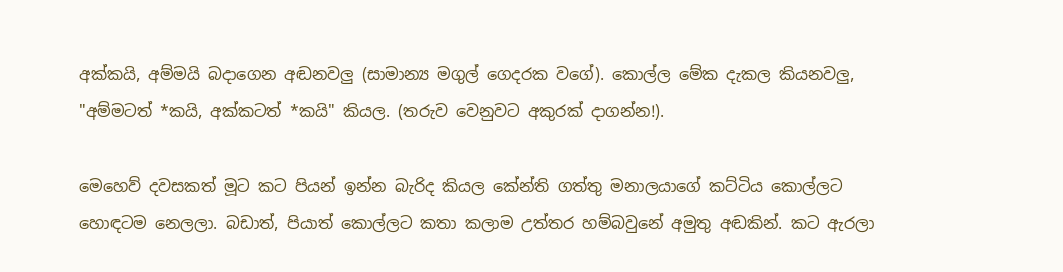අක්කයි, අම්මයි බදාගෙන අඬනවලු (සාමාන්‍ය මගුල් ගෙදරක වගේ). කොල්ල මේක දැකල කියනවලු, "අම්මටත් *කයි, අක්කටත් *කයි" කියල. (තරුව වෙනුවට අකුරක් දාගන්න!).

මෙහෙව් දවසකත් මූට කට පියන් ඉන්න බැරිද කියල කේන්ති ගත්තු මනාලයාගේ කට්ටිය කොල්ලට හොඳටම නෙලලා. බඩාත්, පියාත් කොල්ලට කතා කලාම උත්තර හම්බවුනේ අමුතු අඬකින්. කට ඇරලා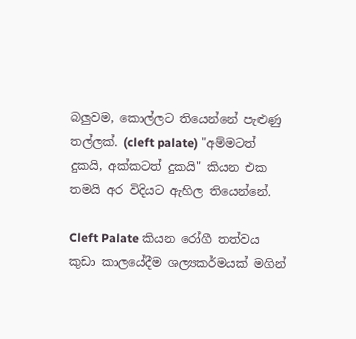බලුවම, කොල්ලට තියෙන්නේ පැළුණු තල්ලක්. (cleft palate) "අම්මටත් දුකයි, අක්කටත් දුකයි" කියන එක තමයි අර විදියට ඇහිල තියෙන්නේ.

Cleft Palate කියන රෝගී තත්වය කුඩා කාලයේදීම ශල්‍යකර්මයක් මගින්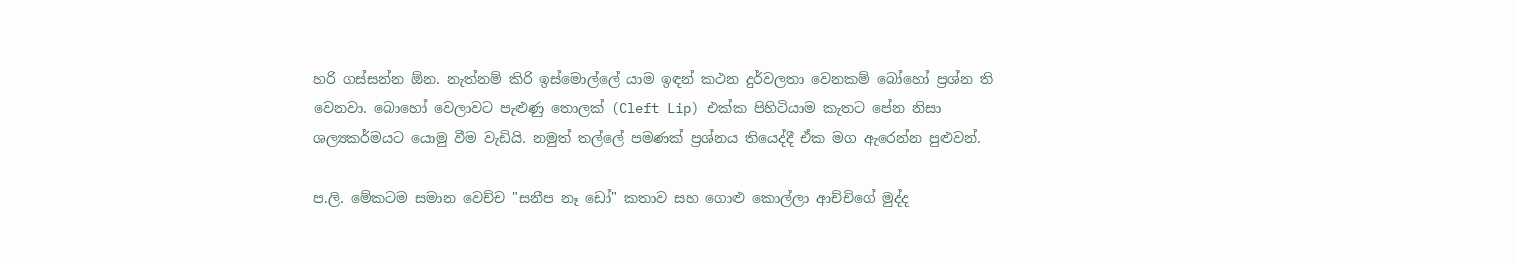හරි ගස්සන්න ඕන. නැත්නම් කිරි ඉස්මොල්ලේ යාම ඉඳන් කථන දුර්වලතා වෙනකම් බෝහෝ ප්‍රශ්න ති වෙනවා. බොහෝ වෙලාවට පැළුණු තොලක් (Cleft Lip) එක්ක පිහිටියාම කැතට පේන නිසා ශල්‍යකර්මයට යොමු වීම වැඩියි. නමුත් තල්ලේ පමණක් ප්‍රශ්නය තියෙද්දී ඒක මග ඇරෙන්න පුළුවන්.

ප.ලි. මේකටම සමාන වෙච්ච "සනීප නෑ ඩෝ" කතාව සහ ගොළු කොල්ලා ආච්චිගේ මුද්ද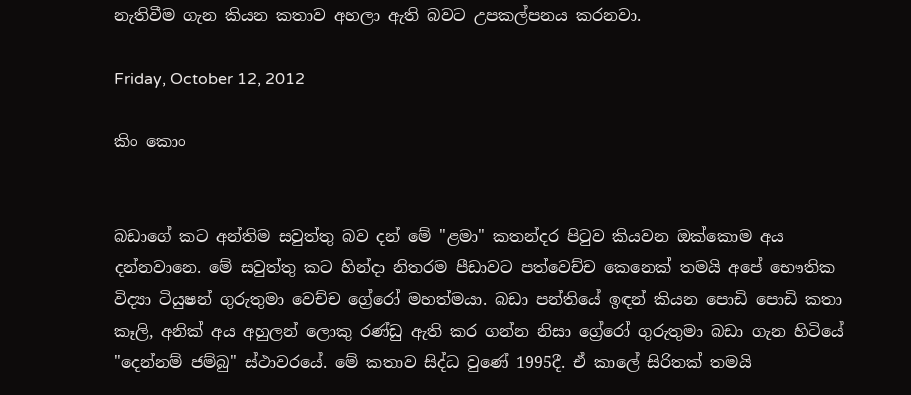නැතිවීම ගැන කියන කතාව අහලා ඇති බවට උපකල්පනය කරනවා.

Friday, October 12, 2012

කිං කොං


බඩාගේ කට අන්තිම සවුත්තු බව දන් මේ "ළමා" කතන්දර පිටුව කියවන ඔක්කොම අය දන්නවානෙ. මේ සවුත්තු කට හින්දා නිතරම පීඩාවට පත්වෙච්ච කෙනෙක් තමයි අපේ භෞතික විද්‍යා ටියුෂන් ගුරුතුමා වෙච්ච ග්‍රේරෝ මහත්මයා. බඩා පන්තියේ ඉඳන් කියන පොඩි පොඩි කතා කෑලි, අනික් අය අහුලන් ලොකු රණ්ඩු ඇති කර ගන්න නිසා ග්‍රේරෝ ගුරුතුමා බඩා ගැන හිටියේ "දෙන්නම් ජම්බු" ස්ථාවරයේ. මේ කතාව සිද්ධ වුණේ 1995දී. ඒ කාලේ සිරිතක් තමයි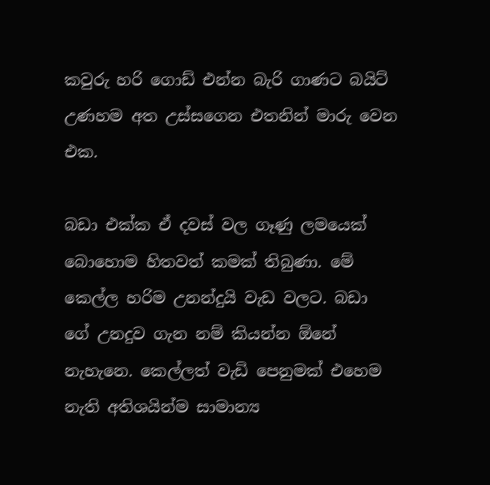කවුරු හරි ගොඩ් එන්න බැරි ගාණට බයිට් උණහම අත උස්සගෙන එතනින් මාරු වෙන එක.

බඩා එක්ක ඒ දවස් වල ගෑණු ලමයෙක් බොහොම හිතවත් කමක් තිබුණා. මේ කෙල්ල හරිම උනන්දුයි වැඩ වලට. බඩා ගේ උනදුව ගැන නම් කියන්න ඕනේ නැහැනෙ. කෙල්ලත් වැඩි පෙනුමක් එහෙම නැති අතිශයින්ම සාමාන්‍ය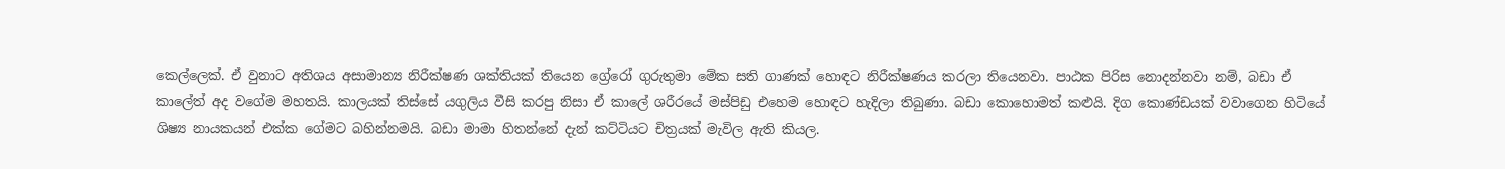කෙල්ලෙක්. ඒ වුනාට අතිශය අසාමාන්‍ය නිරීක්ෂණ ශක්තියක් තියෙන ග්‍රේරෝ ගුරුතුමා මේක සති ගාණක් හොඳට නිරීක්ෂණය කරලා තියෙනවා. පාඨක පිරිස නොදන්නවා නම්, බඩා ඒ කාලේත් අද වගේම මහතයි. කාලයක් තිස්සේ යගුලිය වීසි කරපු නිසා ඒ කාලේ ශරීරයේ මස්පිඩු එහෙම හොඳට හැදිලා තිබුණා. බඩා කොහොමත් කළුයි. දිග කොණ්ඩයක් වවාගෙන හිටියේ ශිෂ්‍ය නායකයන් එක්ක ගේමට බහින්නමයි. බඩා මාමා හිතන්නේ දැන් කට්ටියට චිත්‍රයක් මැවිල ඇති කියල.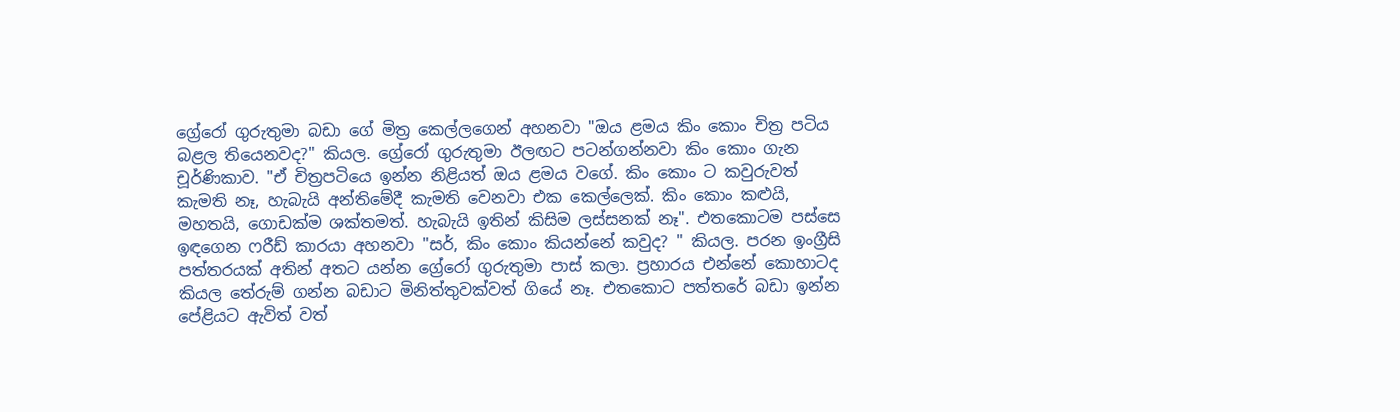ග්‍රේරෝ ගුරුතුමා බඩා ගේ මිත්‍ර කෙල්ලගෙන් අහනවා "ඔය ළමය කිං කොං චිත්‍ර පටිය බළල තියෙනවද?" කියල. ග්‍රේරෝ ගුරුතුමා ඊලඟට පටන්ගන්නවා කිං කොං ගැන චූර්ණිකාව. "ඒ චිත්‍රපටියෙ ඉන්න නිළියත් ඔය ළමය වගේ. කිං කොං ට කවුරුවත් කැමති නෑ, හැබැයි අන්තිමේදී කැමති වෙනවා එක කෙල්ලෙක්. කිං කොං කළුයි, මහතයි, ගොඩක්ම ශක්තමත්. හැබැයි ඉතින් කිසිම ලස්සනක් නෑ". එතකොටම පස්සෙ ඉඳගෙන ෆරීඩ් කාරයා අහනවා "සර්, කිං කොං කියන්නේ කවුද? " කියල. පරන ඉංග්‍රීසි පත්තරයක් අතින් අතට යන්න ග්‍රේරෝ ගුරුතුමා පාස් කලා. ප්‍රහාරය එන්නේ කොහාටද කියල තේරුම් ගන්න බඩාට මිනිත්තුවක්වත් ගියේ නෑ. එතකොට පත්තරේ බඩා ඉන්න පේළියට ඇවිත් වත්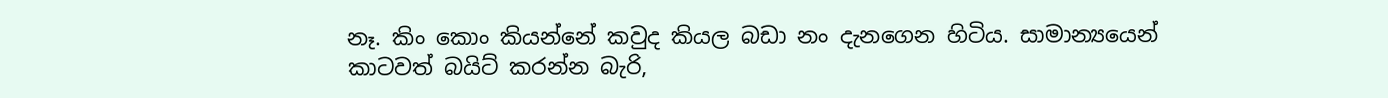නෑ. කිං කොං කියන්නේ කවුද කියල බඩා නං දැනගෙන හිටිය. සාමාන්‍යයෙන් කාටවත් බයිට් කරන්න බැරි,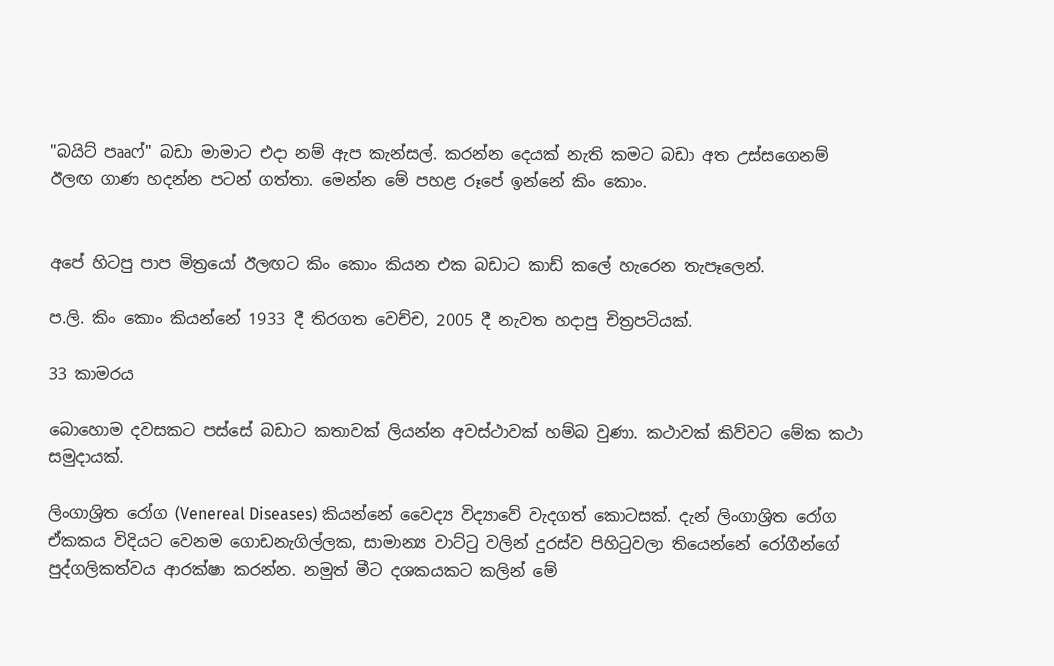"බයිට් පෲෆ්" බඩා මාමාට එදා නම් ඇප කැන්සල්. කරන්න දෙයක් නැති කමට බඩා අත උස්සගෙනම් ඊලඟ ගාණ හදන්න පටන් ගත්තා. මෙන්න මේ පහළ රූපේ ඉන්නේ කිං කොං.


අපේ හිටපු පාප මිත්‍රයෝ ඊලඟට කිං කොං කියන එක බඩාට කාඩ් කලේ හැරෙන තැපෑලෙන්.

ප.ලි. කිං කොං කියන්නේ 1933 දී තිරගත වෙච්ච, 2005 දී නැවත හදාපු චිත්‍රපටියක්.

33 කාමරය

බොහොම දවසකට පස්සේ බඩාට කතාවක් ලියන්න අවස්ථාවක් හම්බ වුණා. කථාවක් කිව්වට මේක කථා සමුදායක්.

ලිංගාශ්‍රිත රෝග (Venereal Diseases) කියන්නේ වෛද්‍ය විද්‍යාවේ වැදගත් කොටසක්. දැන් ලිංගාශ්‍රිත රෝග ඒකකය විදියට වෙනම ගොඩනැගිල්ලක, සාමාන්‍ය වාට්ටු වලින් දුරස්ව පිහිටුවලා තියෙන්නේ රෝගීන්ගේ පුද්ගලිකත්වය ආරක්ෂා කරන්න. නමුත් මීට දශකයකට කලින් මේ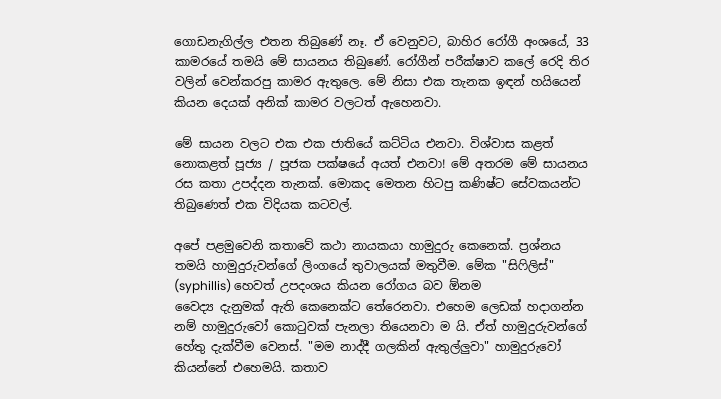ගොඩනැගිල්ල එතන තිබුණේ නෑ. ඒ වෙනුවට, බාහිර රෝගී අංශයේ, 33 කාමරයේ තමයි මේ සායනය තිබුණේ. රෝගීන් පරීක්ෂාව කලේ රෙදි තිර වලින් වෙන්කරපු කාමර ඇතුලෙ. මේ නිසා එක තැනක ඉඳන් හයියෙන් කියන දෙයක් අනික් කාමර වලටත් ඇහෙනවා.

මේ සායන වලට එක එක ජාතියේ කට්ටිය එනවා. විශ්වාස කළත් නොකළත් පූජ්‍ය / පූජක පක්ෂයේ අයත් එනවා! මේ අතරම මේ සායනය රස කතා උපද්දන තැනක්. මොකද මෙතන හිටපු කණිෂ්ට සේවකයන්ට තිබුණෙත් එක විදියක කටවල්.

අපේ පළමුවෙනි කතාවේ කථා නායකයා හාමුදුරු කෙනෙක්. ප්‍රශ්නය තමයි හාමුදුරුවන්ගේ ලිංගයේ තුවාලයක් මතුවීම. මේක "සිෆිලිස්" (syphillis) හෙවත් උපදංශය කියන රෝගය බව ඕනම
වෛද්‍ය දැනුමක් ඇති කෙනෙක්ට තේරෙනවා. එහෙම ලෙඩක් හදාගන්න නම් හාමුදුරුවෝ කොටුවක් පැනලා තියෙනවා ම යි. ඒත් හාමුදුරුවන්ගේ හේතු දැක්වීම වෙනස්. "මම නාද්දී ගලකින් ඇතුල්ලුවා" හාමුදුරුවෝ කියන්නේ එහෙමයි. කතාව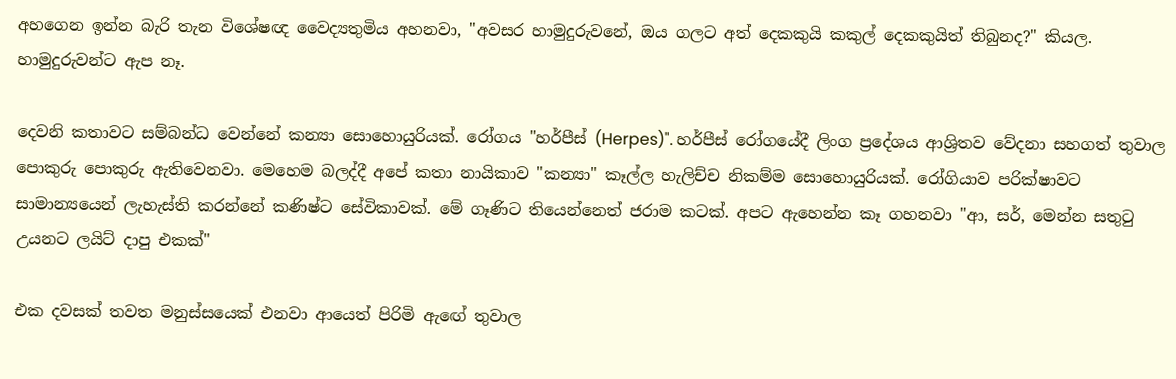අහගෙන ඉන්න බැරි තැන විශේෂඥ වෛද්‍යතුමිය අහනවා, "අවසර හාමුදුරුවනේ, ඔය ගලට අත් දෙකකුයි කකුල් දෙකකුයිත් තිබුනද?" කියල. හාමුදුරුවන්ට ඇප නෑ.

දෙවනි කතාවට සම්බන්ධ වෙන්නේ කන්‍යා සොහොයුරියක්. රෝගය "හර්පීස් (Herpes)". හර්පීස් රෝගයේදී ලිංග ප්‍රදේශය ආශ්‍රිතව වේදනා සහගත් තුවාල පොකුරු පොකුරු ඇතිවෙනවා. මෙහෙම බලද්දී අපේ කතා නායිකාව "කන්‍යා" කෑල්ල හැලිච්ච නිකම්ම සොහොයුරියක්. රෝගියාව පරික්ෂාවට සාමාන්‍යයෙන් ලැහැස්ති කරන්නේ කණිෂ්ට සේවිකාවක්. මේ ගෑණිට තියෙන්නෙත් ජරාම කටක්. අපට ඇහෙන්න කෑ ගහනවා "ආ, සර්, මෙන්න සතුටු උයනට ලයිට් දාපු එකක්"

එක දවසක් තවත මනුස්සයෙක් එනවා ආයෙත් පිරිමි ඇඟේ තුවාල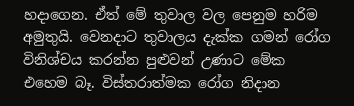හදාගෙන. ඒත් මේ තුවාල වල පෙනුම හරිම අමුතුයි. වෙනදාට තුවාලය දැක්ක ගමන් රෝග විනිශ්චය කරන්න පුළුවන් උණාට මේක එහෙම බෑ. විස්තරාත්මක රෝග නිදාන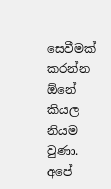සෙවීමක් කරන්න ඕනේ කියල නියම වුණා. අපේ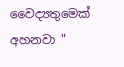වෛද්‍යතුමෙක් අහනවා "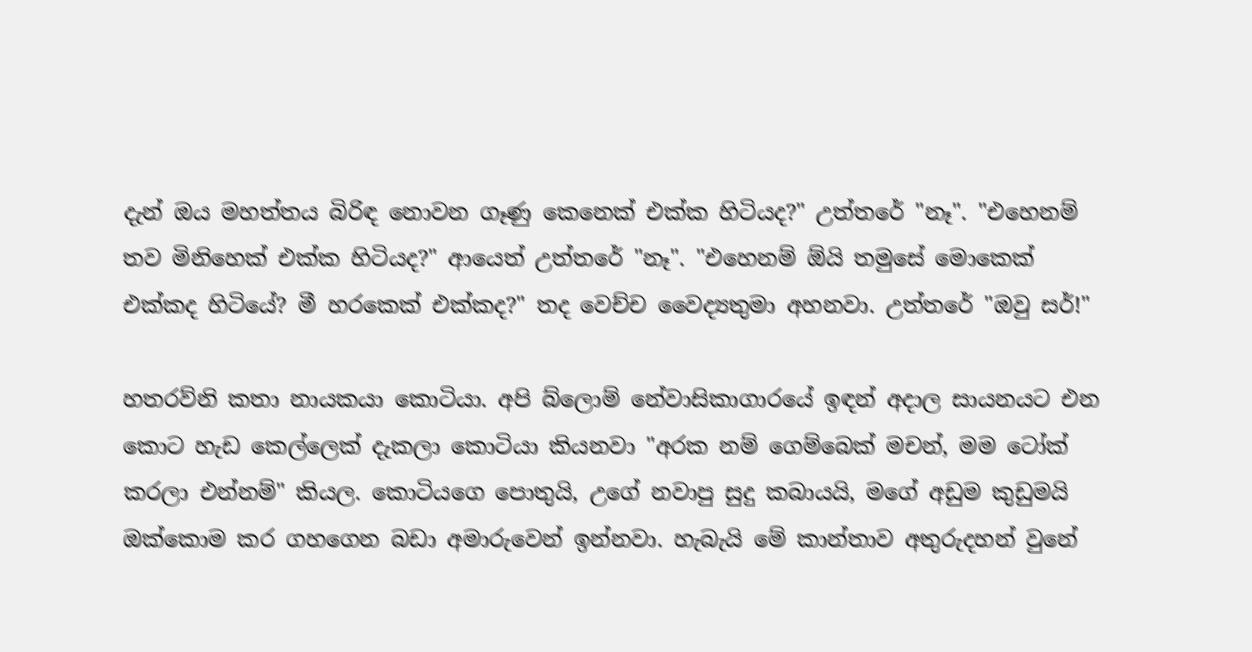දැන් ඔය මහත්තය බිරිඳ නොවන ගෑණු කෙනෙක් එක්ක හිටියද?" උත්තරේ "නෑ". "එහෙනම් තව මිනිහෙක් එක්ක හිටියද?" ආයෙත් උත්තරේ "නෑ". "එහෙනම් ඕයි තමුසේ මොකෙක් එක්කද හිටියේ? මී හරකෙක් එක්කද?" තද වෙච්ච වෛද්‍යතුමා අහනවා. උත්තරේ "ඔවු සර්!"

හතරව්නි කතා නායකයා කොටියා. අපි බ්ලොම් නේවාසිකාගාරයේ ඉඳන් අදාල සායනයට එන කොට හැඩ කෙල්ලෙක් දැකලා කොටියා කියනවා "අරක නම් ගෙම්බෙක් මචන්, මම ටෝක් කරලා එන්නම්" කියල. කොටියගෙ පොතුයි, උගේ නවාපු සුදු කබායයි, මගේ අඩුම කුඩුමයි ඔක්කොම කර ගහගෙන බඩා අමාරුවෙන් ඉන්නවා. හැබැයි මේ කාන්තාව අතුරුදහන් වුනේ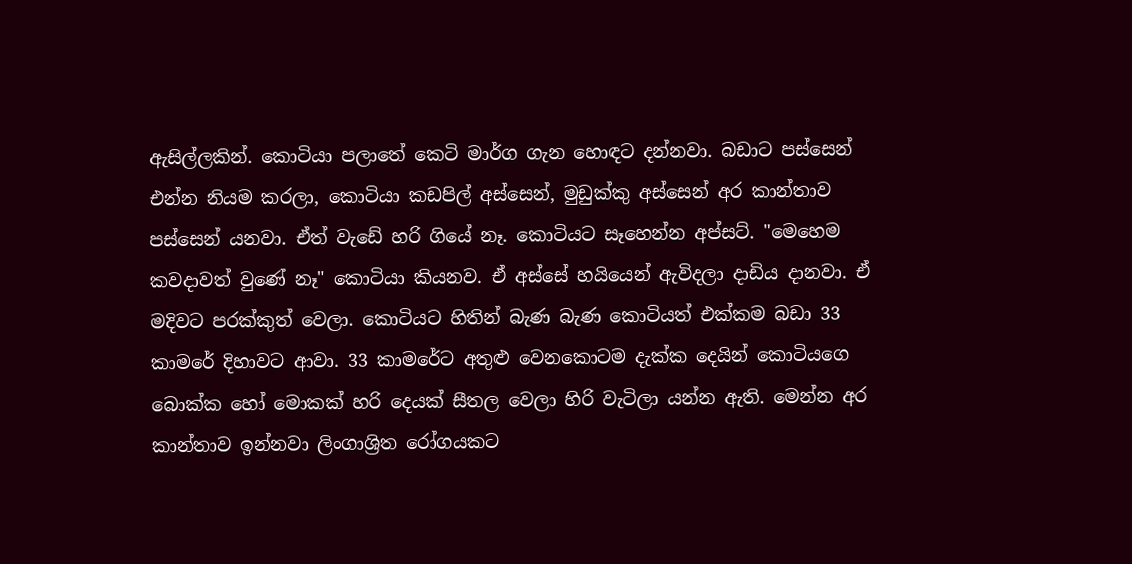ඇසිල්ලකින්. කොටියා පලාතේ කෙටි මාර්ග ගැන හොඳට දන්නවා. බඩාට පස්සෙන් එන්න නියම කරලා, කොටියා කඩපිල් අස්සෙන්, මුඩුක්කු අස්සෙන් අර කාන්තාව පස්සෙන් යනවා. ඒත් වැඩේ හරි ගියේ නෑ. කොටියට සෑහෙන්න අප්සට්. "මෙහෙම කවදාවත් වුණේ නෑ" කොටියා කියනව. ඒ අස්සේ හයියෙන් ඇවිදලා දාඩිය දානවා. ඒ මදිවට පරක්කුත් වෙලා. කොටියට හිතින් බැණ බැණ කොටියත් එක්කම බඩා 33 කාමරේ දිහාවට ආවා. 33 කාමරේට අතුළු වෙනකොටම දැක්ක දෙයින් කොටියගෙ බොක්ක හෝ මොකක් හරි දෙයක් සීතල වෙලා හිරි වැටිලා යන්න ඇති. මෙන්න අර කාන්තාව ඉන්නවා ලිංගාශ්‍රිත රෝගයකට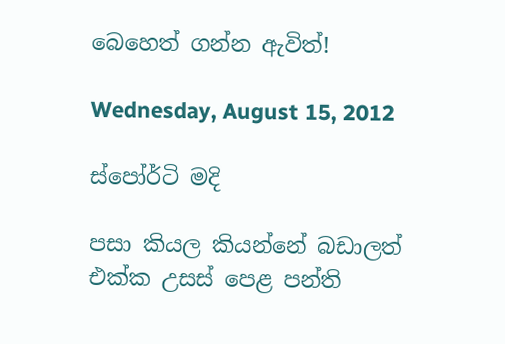බෙහෙත් ගන්න ඇවිත්!

Wednesday, August 15, 2012

ස්පෝර්ටි මදි

පසා කියල කියන්නේ බඩාලත් එක්ක උසස් පෙළ පන්ති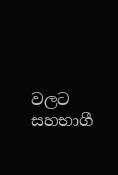වලට සහභාගී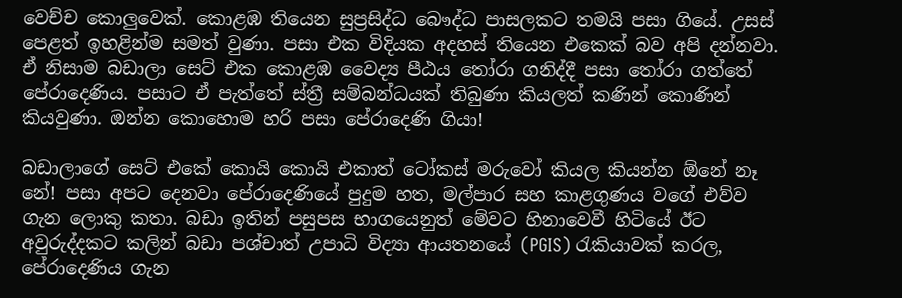වෙච්ච කොලුවෙක්. කොළඹ තියෙන සුප්‍රසිද්ධ බෞද්ධ පාසලකට තමයි පසා ගියේ. උසස් පෙළත් ඉහළින්ම සමත් වුණා. පසා එක විදියක අදහස් තියෙන එකෙක් බව අපි දන්නවා. ඒ නිසාම බඩාලා සෙට් එක කොළඹ වෛද්‍ය පීඨය තෝරා ගනිද්දී පසා තෝරා ගත්තේ පේරාදෙණිය. පසාට ඒ පැත්තේ ස්ත්‍රී සම්බන්ධයක් තිබුණා කියලත් කණින් කොණින් කියවුණා. ඔන්න කොහොම හරි පසා පේරාදෙණි ගියා!

බඩාලාගේ සෙට් එකේ කොයි කොයි එකාත් ටෝකස් මරුවෝ කියල කියන්න ඕනේ නෑ නේ! පසා අපට දෙනවා පේරාදෙණියේ පුදුම හත, මල්පාර සහ කාළගුණය වගේ එව්ව ගැන ලොකු කතා. බඩා ඉතින් පසුපස භාගයෙනුත් මේවට හිනාවෙවී හිටියේ ඊට අවුරුද්දකට කලින් බඩා පශ්චාත් උපාධි විද්‍යා ආයතනයේ (PGIS) රැකියාවක් කරල, පේරාදෙණිය ගැන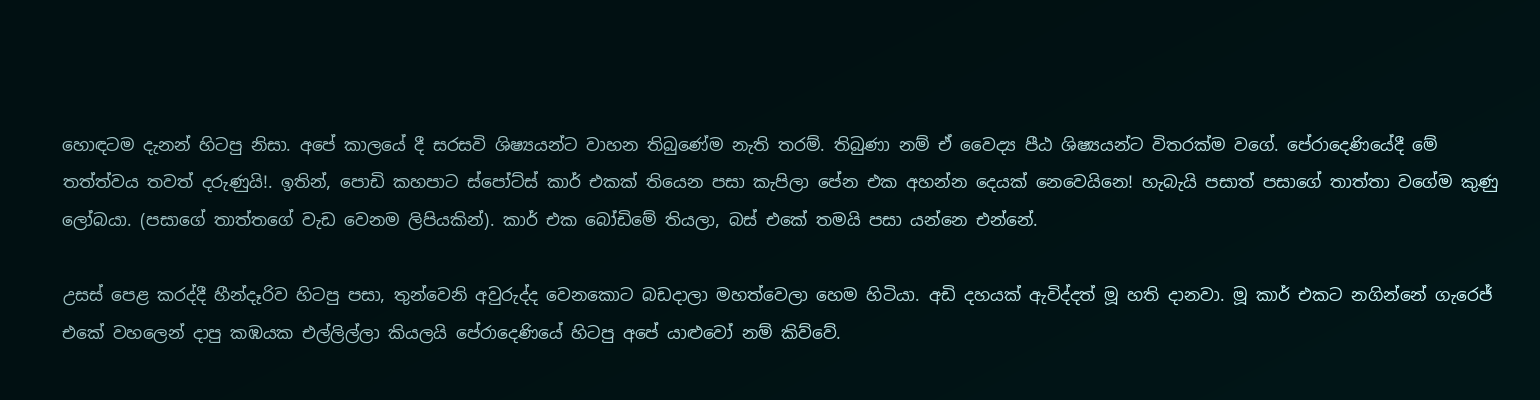හොඳටම දැනන් හිටපු නිසා. අපේ කාලයේ දී සරසවි ශිෂ්‍යයන්ට වාහන තිබුණේම නැති තරම්. තිබුණා නම් ඒ වෛද්‍ය පීඨ ශිෂ්‍යයන්ට විතරක්ම වගේ. පේරාදෙණියේදී මේ තත්ත්වය තවත් දරුණුයි!. ඉතින්, පොඩි කහපාට ස්පෝට්ස් කාර් එකක් තියෙන පසා කැපිලා පේන එක අහන්න දෙයක් නෙවෙයිනෙ! හැබැයි පසාත් පසාගේ තාත්තා වගේම කුණු ලෝබයා. (පසාගේ තාත්තගේ වැඩ වෙනම ලිපියකින්). කාර් එක බෝඩිමේ තියලා, බස් එකේ තමයි පසා යන්නෙ එන්නේ.

උසස් පෙළ කරද්දී හීන්දෑරිව හිටපු පසා, තුන්වෙනි අවුරුද්ද වෙනකොට බඩදාලා මහත්වෙලා හෙම හිටියා. අඩි දහයක් ඇවිද්දත් මූ හති දානවා. මූ කාර් එකට නගින්නේ ගැරෙජ් එකේ වහලෙන් දාපු කඹයක එල්ලිල්ලා කියලයි පේරාදෙණියේ හිටපු අපේ යාළුවෝ නම් කිව්වේ.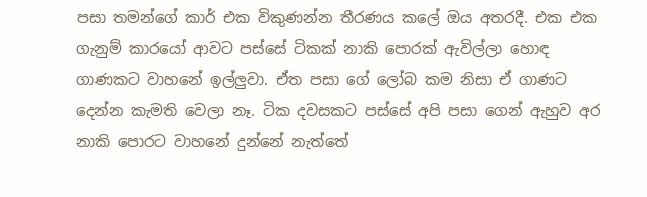පසා තමන්ගේ කාර් එක විකුණන්න තීරණය කලේ ඔය අතරදී. එක එක ගැනුම් කාරයෝ ආවට පස්සේ ටිකක් නාකි පොරක් ඇවිල්ලා හොඳ ගාණකට වාහනේ ඉල්ලුවා. ඒත පසා ගේ ලෝබ කම නිසා ඒ ගාණට දෙන්න කැමති වෙලා නෑ. ටික දවසකට පස්සේ අපි පසා ගෙන් ඇහුව අර නාකි පොරට වාහනේ දුන්නේ නැත්තේ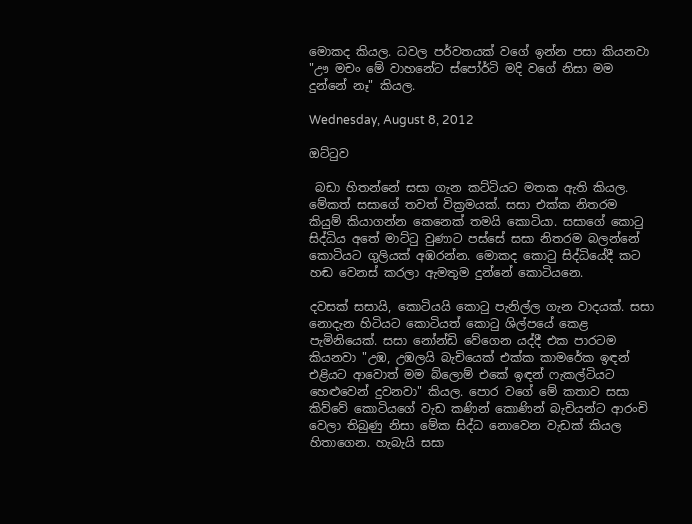මොකද කියල. ධවල පර්වතයක් වගේ ඉන්න පසා කියනවා "ඌ මචං මේ වාහනේට ස්පෝර්ටි මදි වගේ නිසා මම දුන්නේ නෑ" කියල.

Wednesday, August 8, 2012

ඔට්ටුව

 බඩා හිතන්නේ සසා ගැන කට්ටියට මතක ඇති කියල. මේකත් සසාගේ තවත් වික්‍රමයක්. සසා එක්ක නිතරම කියුම් කියාගන්න කෙනෙක් තමයි කොටියා. සසාගේ කොටු සිද්ධිය අතේ මාට්ටු වුණාට පස්සේ සසා නිතරම බලන්නේ කොටියට ගුලියක් අඹරන්න. මොකද කොටු සිද්ධියේදී කට හඬ වෙනස් කරලා ඇමතුම දුන්නේ කොටියනෙ.

දවසක් සසායි, කොටියයි කොටු පැනිල්ල ගැන වාදයක්. සසා නොදැන හිටියට කොටියත් කොටු ශිල්පයේ කෙළ පැමිනියෙක්. සසා නෝන්ඩි වේගෙන යද්දී එක පාරටම කියනවා "උඹ, උඹලයි බැචියෙක් එක්ක කාමරේක ඉඳන් එළියට ආවොත් මම බ්ලොම් එකේ ඉඳන් ෆැකල්ටියට හෙළුවෙන් දුවනවා" කියල. පොර වගේ මේ කතාව සසා කිව්වේ කොටියගේ වැඩ කණින් කොණින් බැචියන්ට ආරංචි වෙලා තිබුණු නිසා මේක සිද්ධ නොවෙන වැඩක් කියල හිතාගෙන. හැබැයි සසා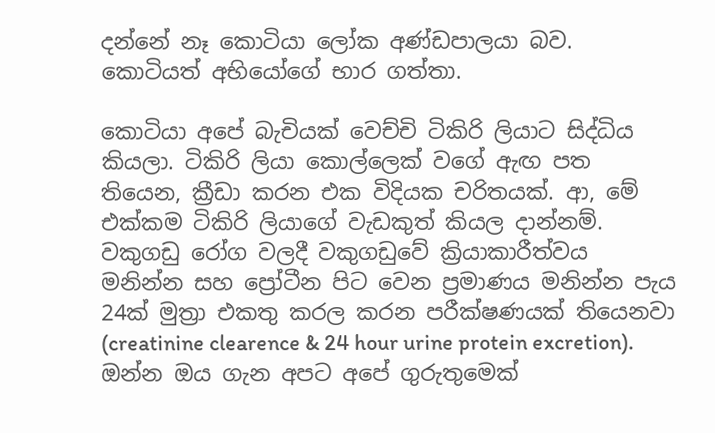දන්නේ නෑ කොටියා ලෝක අණ්ඩපාලයා බව. කොටියත් අභියෝගේ භාර ගත්තා.

කොටියා අපේ බැචියක් වෙච්චි ටිකිරි ලියාට සිද්ධිය කියලා. ටිකිරි ලියා කොල්ලෙක් වගේ ඇඟ පත තියෙන, ක්‍රීඩා කරන එක විදියක චරිතයක්. ආ, මේ එක්කම ටිකිරි ලියාගේ වැඩකුත් කියල දාන්නම්. වකුගඩු රෝග වලදී වකුගඩුවේ ක්‍රියාකාරීත්වය මනින්න සහ ප්‍රෝටීන පිට වෙන ප්‍රමාණය මනින්න පැය 24ක් මුත්‍රා එකතු කරල කරන පරීක්ෂණයක් තියෙනවා (creatinine clearence & 24 hour urine protein excretion). ඔන්න ඔය ගැන අපට අපේ ගුරුතුමෙක්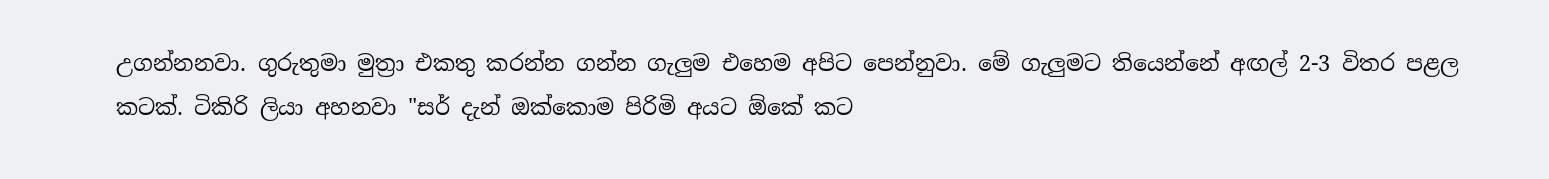උගන්නනවා. ගුරුතුමා මුත්‍රා එකතු කරන්න ගන්න ගැලුම එහෙම අපිට පෙන්නුවා. මේ ගැලුමට තියෙන්නේ අඟල් 2-3 විතර පළල කටක්. ටිකිරි ලියා අහනවා "සර් දැන් ඔක්කොම පිරිමි අයට ඕකේ කට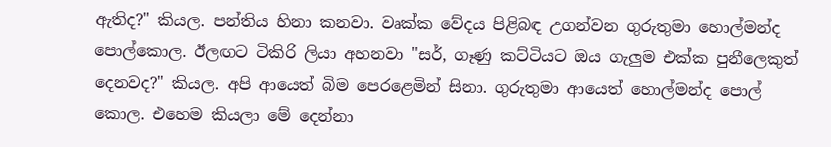ඇතිද?" කියල. පන්තිය හිනා කනවා. වෘක්ක වේදය පිළිබඳ උගන්වන ගුරුතුමා හොල්මන්ද පොල්කොල. ඊලඟට ටිකිරි ලියා අහනවා "සර්, ගෑණු කට්ටියට ඔය ගැලුම එක්ක පුනීලෙකුත් දෙනවද?" කියල. අපි ආයෙත් බිම පෙරළෙමින් සිනා. ගුරුතුමා ආයෙත් හොල්මන්ද පොල් කොල. එහෙම කියලා මේ දෙන්නා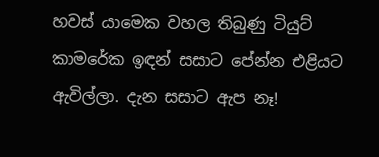හවස් යාමෙක වහල තිබුණු ටියුට් කාමරේක ඉඳන් සසාට පේන්න එළියට ඇවිල්ලා. දැන සසාට ඇප නෑ!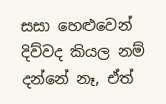සසා හෙළුවෙන් දිව්වද කියල නම් දන්නේ නෑ, ඒත්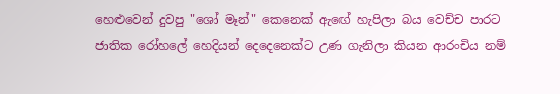හෙළුවෙන් දුවපු "ශෝ මෑන්" කෙනෙක් ඇඟේ හැපිලා බය වෙච්ච පාරට ජාතික රෝහලේ හෙදියන් දෙදෙනෙක්ට උණ ගැනිලා කියන ආරංචිය නම්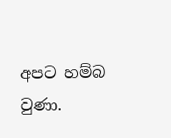අපට හම්බ වුණා.